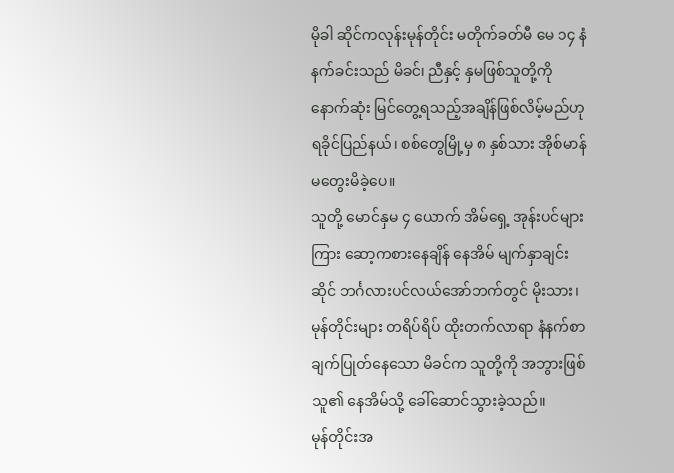မိုခါ ဆိုင်ကလုန်းမုန်တိုင်း မတိုက်ခတ်မီ မေ ၁၄ နံနက်ခင်းသည် မိခင်၊ ညီနှင့် နှမဖြစ်သူတို့ကို နောက်ဆုံး မြင်တွေ့ရသည့်အချိန်ဖြစ်လိမ့်မည်ဟု ရခိုင်ပြည်နယ်၊ စစ်တွေမြို့မှ ၈ နှစ်သား အိုစ်မာန် မတွေးမိခဲ့ပေ။
သူတို့ မောင်နှမ ၄ ယောက် အိမ်ရှေ့ အုန်းပင်များကြား ဆော့ကစားနေချိန် နေအိမ် မျက်နှာချင်းဆိုင် ဘင်္ဂလားပင်လယ်အော်ဘက်တွင် မိုးသား၊ မုန်တိုင်းများ တရိပ်ရိပ် ထိုးတက်လာရာ နံနက်စာ ချက်ပြုတ်နေသော မိခင်က သူတို့ကို အဘွားဖြစ်သူ၏ နေအိမ်သို့ ခေါ်ဆောင်သွားခဲ့သည်။
မုန်တိုင်းအ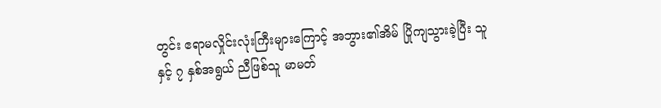တွင်း ဧရာမလှိုင်းလုံးကြီးများကြောင့် အဘွား၏အိမ် ပြိုကျသွားခဲ့ပြီး သူနှင့် ၇ နှစ်အရွယ် ညီဖြစ်သူ မာမတ်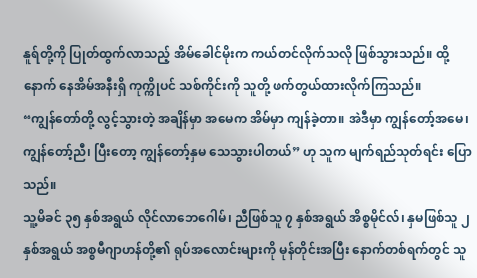နူရ်တို့ကို ပြုတ်ထွက်လာသည့် အိမ်ခေါင်မိုးက ကယ်တင်လိုက်သလို ဖြစ်သွားသည်။ ထို့နောက် နေအိမ်အနီးရှိ ကုက္ကိုပင် သစ်ကိုင်းကို သူတို့ ဖက်တွယ်ထားလိုက်ကြသည်။
“ကျွန်တော်တို့ လွင့်သွားတဲ့ အချိန်မှာ အမေက အိမ်မှာ ကျန်ခဲ့တာ။ အဲဒီမှာ ကျွန်တော့်အမေ၊ ကျွန်တော့်ညီ၊ ပြီးတော့ ကျွန်တော့်နှမ သေသွားပါတယ်” ဟု သူက မျက်ရည်သုတ်ရင်း ပြောသည်။
သူ့မိခင် ၃၅ နှစ်အရွယ် လိုင်လာဘေဂေါမ်၊ ညီဖြစ်သူ ၇ နှစ်အရွယ် အိစ္စမိုင်လ်၊ နှမဖြစ်သူ ၂ နှစ်အရွယ် အစ္စမီဂျာဟန်တို့၏ ရုပ်အလောင်းများကို မုန်တိုင်းအပြီး နောက်တစ်ရက်တွင် သူ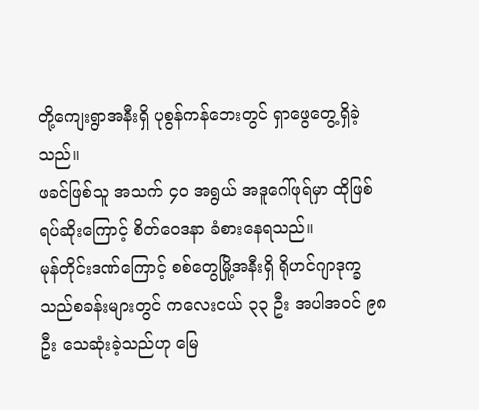တို့ကျေးရွာအနီးရှိ ပုစွန်ကန်ဘေးတွင် ရှာဖွေတွေ့ရှိခဲ့သည်။
ဖခင်ဖြစ်သူ အသက် ၄၀ အရွယ် အဒူဂေါ်ဖုရ်မှာ ထိုဖြစ်ရပ်ဆိုးကြောင့် စိတ်ဝေဒနာ ခံစားနေရသည်။
မုန်တိုင်းဒဏ်ကြောင့် စစ်တွေမြို့အနီးရှိ ရိုဟင်ဂျာဒုက္ခသည်စခန်းများတွင် ကလေးငယ် ၃၃ ဦး အပါအဝင် ၉၈ ဦး သေဆုံးခဲ့သည်ဟု မြေ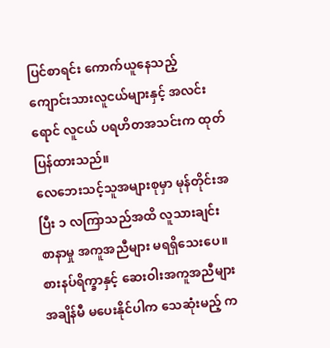ပြင်စာရင်း ကောက်ယူနေသည့် ကျောင်းသားလူငယ်များနှင့် အလင်းရောင် လူငယ် ပရဟိတအသင်းက ထုတ်ပြန်ထားသည်။
လေဘေးသင့်သူအများစုမှာ မုန်တိုင်းအပြီး ၁ လကြာသည်အထိ လူသားချင်း စာနာမှု အကူအညီများ မရရှိသေးပေ။ စားနပ်ရိက္ခာနှင့် ဆေးဝါးအကူအညီများ အချိန်မီ မပေးနိုင်ပါက သေဆုံးမည့် က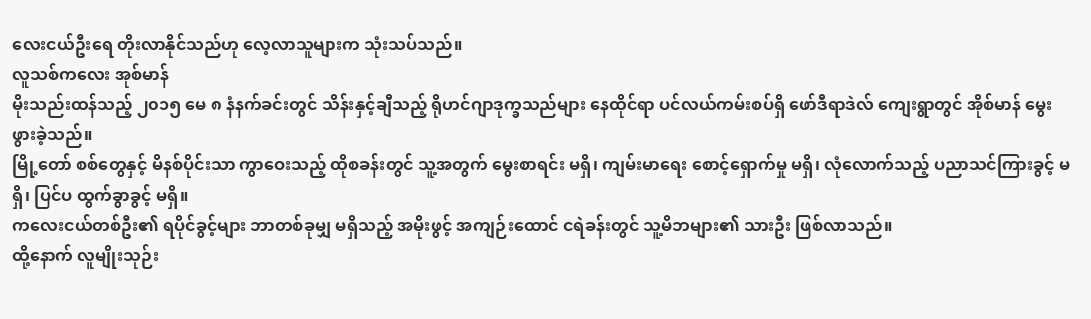လေးငယ်ဦးရေ တိုးလာနိုင်သည်ဟု လေ့လာသူများက သုံးသပ်သည်။
လူသစ်ကလေး အုစ်မာန်
မိုးသည်းထန်သည့် ၂၀၁၅ မေ ၈ နံနက်ခင်းတွင် သိန်းနှင့်ချီသည့် ရိုဟင်ဂျာဒုက္ခသည်များ နေထိုင်ရာ ပင်လယ်ကမ်းစပ်ရှိ ဖော်ဒီရာဒဲလ် ကျေးရွာတွင် အိုစ်မာန် မွေးဖွားခဲ့သည်။
မြို့တော် စစ်တွေနှင့် မိနစ်ပိုင်းသာ ကွာဝေးသည့် ထိုစခန်းတွင် သူ့အတွက် မွေးစာရင်း မရှိ၊ ကျမ်းမာရေး စောင့်ရှောက်မှု မရှိ၊ လုံလောက်သည့် ပညာသင်ကြားခွင့် မရှိ၊ ပြင်ပ ထွက်ခွာခွင့် မရှိ။
ကလေးငယ်တစ်ဦး၏ ရပိုင်ခွင့်များ ဘာတစ်ခုမျှ မရှိသည့် အမိုးဖွင့် အကျဉ်းထောင် ငရဲခန်းတွင် သူ့မိဘများ၏ သားဦး ဖြစ်လာသည်။
ထို့နောက် လူမျိုးသုဉ်း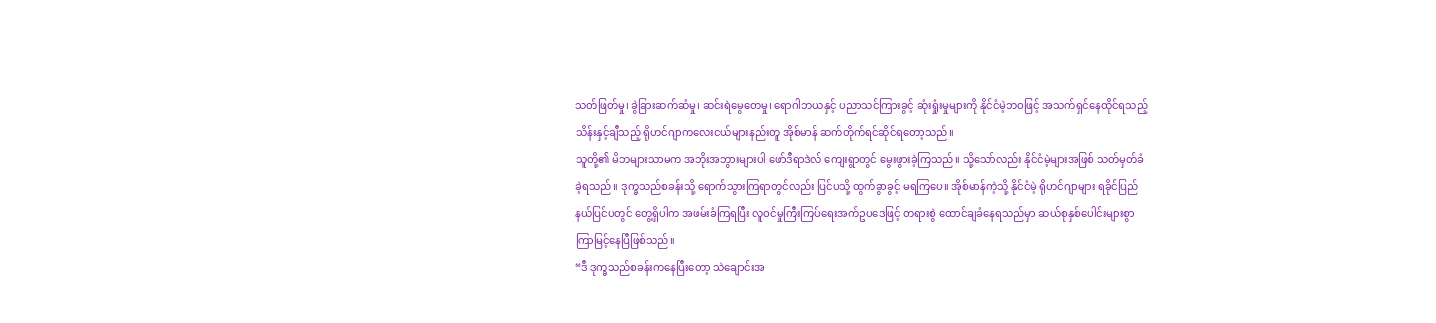သတ်ဖြတ်မှု၊ ခွဲခြားဆက်ဆံမှု၊ ဆင်းရဲမွေတေမှု၊ ရောဂါဘယနှင့် ပညာသင်ကြားခွင့် ဆုံးရှုံးမှုများကို နိုင်ငံမဲ့ဘဝဖြင့် အသက်ရှင်နေထိုင်ရသည့် သိန်းနှင့်ချီသည့် ရိုဟင်ဂျာကလေးငယ်များနည်းတူ အိုစ်မာန် ဆက်တိုက်ရင်ဆိုင်ရတော့သည်။
သူတို့၏ မိဘများသာမက အဘိုးအဘွားများပါ ဖော်ဒီရာဒဲလ် ကျေးရွာတွင် မွေးဖွားခဲ့ကြသည်။ သို့သော်လည်း နိုင်ငံမဲ့များအဖြစ် သတ်မှတ်ခံခဲ့ရသည်။ ဒုက္ခသည်စခန်းသို့ ရောက်သွားကြရာတွင်လည်း ပြင်ပသို့ ထွက်ခွာခွင့် မရကြပေ။ အိုစ်မာန်ကဲ့သို့ နိုင်ငံမဲ့ ရိုဟင်ဂျာများ ရခိုင်ပြည်နယ်ပြင်ပတွင် တွေ့ရှိပါက အဖမ်းခံကြရပြီး လူဝင်မှုကြီးကြပ်ရေးအက်ဥပဒေဖြင့် တရားစွဲ ထောင်ချခံနေရသည်မှာ ဆယ်စုနှစ်ပေါင်းများစွာ ကြာမြင့်နေပြီဖြစ်သည်။
“ဒီ ဒုက္ခသည်စခန်းကနေပြီးတော့ သဲချောင်းအ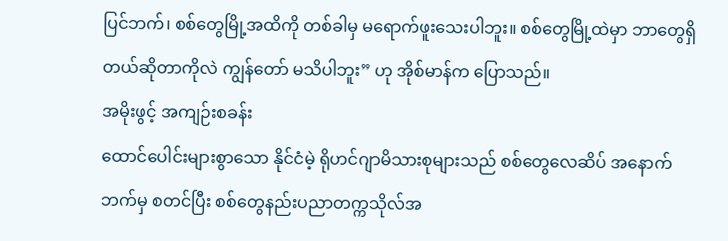ပြင်ဘက်၊ စစ်တွေမြို့အထိကို တစ်ခါမှ မရောက်ဖူးသေးပါဘူး။ စစ်တွေမြို့ထဲမှာ ဘာတွေရှိတယ်ဆိုတာကိုလဲ ကျွန်တော် မသိပါဘူး” ဟု အိုစ်မာန်က ပြောသည်။
အမိုးဖွင့် အကျဉ်းစခန်း
ထောင်ပေါင်းများစွာသော နိုင်ငံမဲ့ ရိုဟင်ဂျာမိသားစုများသည် စစ်တွေလေဆိပ် အနောက်ဘက်မှ စတင်ပြီး စစ်တွေနည်းပညာတက္ကသိုလ်အ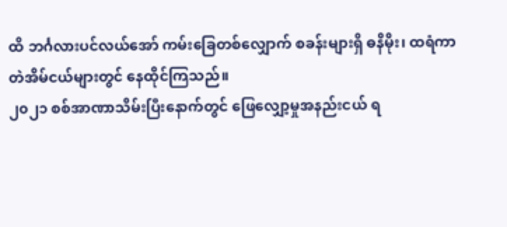ထိ ဘင်္ဂလားပင်လယ်အော် ကမ်းခြေတစ်လျှောက် စခန်းများရှိ ဓနိမိုး၊ ထရံကာ တဲအိမ်ငယ်များတွင် နေထိုင်ကြသည်။
၂၀၂၁ စစ်အာဏာသိမ်းပြီးနောက်တွင် ဖြေလျှော့မှုအနည်းငယ် ရ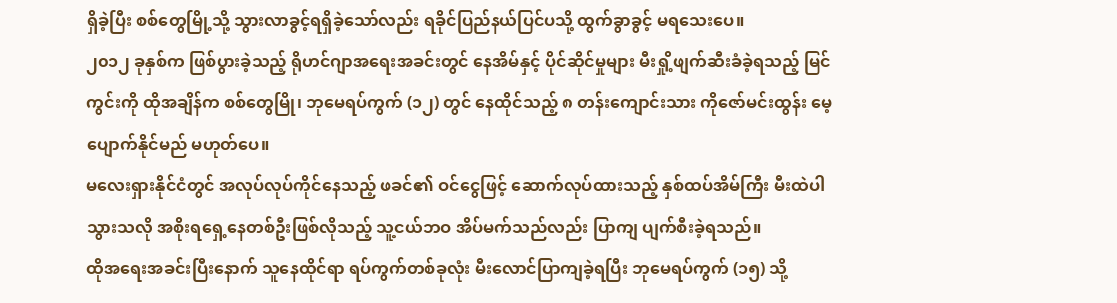ရှိခဲ့ပြီး စစ်တွေမြို့သို့ သွားလာခွင့်ရရှိခဲ့သော်လည်း ရခိုင်ပြည်နယ်ပြင်ပသို့ ထွက်ခွာခွင့် မရသေးပေ။
၂၀၁၂ ခုနှစ်က ဖြစ်ပွားခဲ့သည့် ရိုဟင်ဂျာအရေးအခင်းတွင် နေအိမ်နှင့် ပိုင်ဆိုင်မှုများ မီးရှို့ဖျက်ဆီးခံခဲ့ရသည့် မြင်ကွင်းကို ထိုအချိန်က စစ်တွေမြို၊ ဘုမေရပ်ကွက် (၁၂) တွင် နေထိုင်သည့် ၈ တန်းကျောင်းသား ကိုဇော်မင်းထွန်း မေ့ပျောက်နိုင်မည် မဟုတ်ပေ။
မလေးရှားနိုင်ငံတွင် အလုပ်လုပ်ကိုင်နေသည့် ဖခင်၏ ဝင်ငွေဖြင့် ဆောက်လုပ်ထားသည့် နှစ်ထပ်အိမ်ကြီး မီးထဲပါသွားသလို အစိုးရရှေ့နေတစ်ဦးဖြစ်လိုသည့် သူ့ငယ်ဘဝ အိပ်မက်သည်လည်း ပြာကျ ပျက်စီးခဲ့ရသည်။
ထိုအရေးအခင်းပြီးနောက် သူနေထိုင်ရာ ရပ်ကွက်တစ်ခုလုံး မီးလောင်ပြာကျခဲ့ရပြီး ဘုမေရပ်ကွက် (၁၅) သို့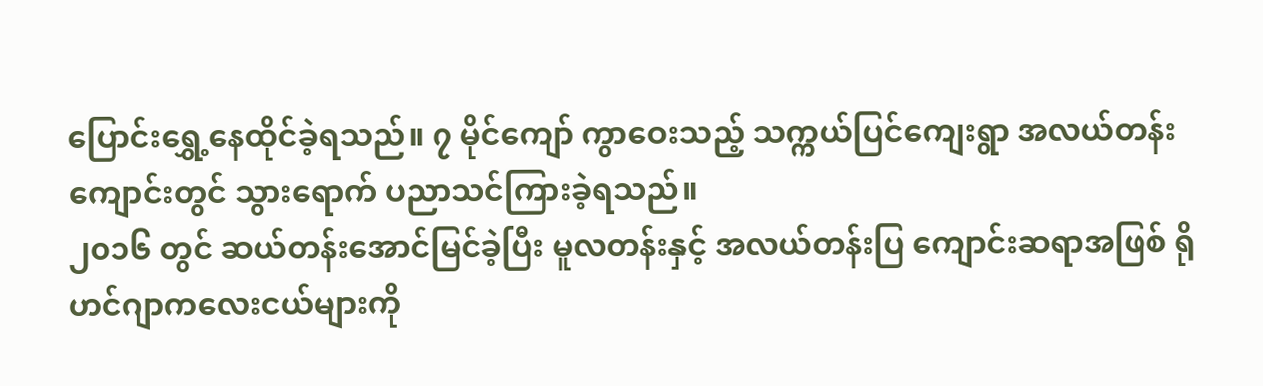ပြောင်းရွှေ့နေထိုင်ခဲ့ရသည်။ ၇ မိုင်ကျော် ကွာဝေးသည့် သက္ကယ်ပြင်ကျေးရွာ အလယ်တန်းကျောင်းတွင် သွားရောက် ပညာသင်ကြားခဲ့ရသည်။
၂၀၁၆ တွင် ဆယ်တန်းအောင်မြင်ခဲ့ပြီး မူလတန်းနှင့် အလယ်တန်းပြ ကျောင်းဆရာအဖြစ် ရိုဟင်ဂျာကလေးငယ်များကို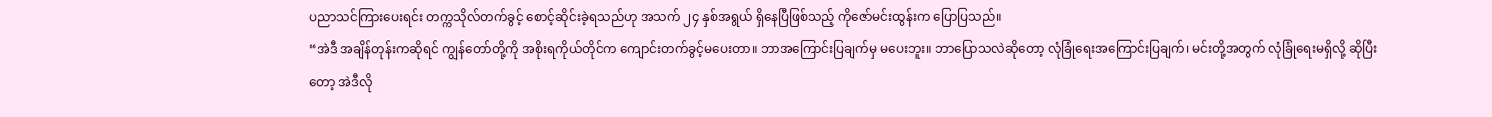ပညာသင်ကြားပေးရင်း တက္ကသိုလ်တက်ခွင့် စောင့်ဆိုင်းခဲ့ရသည်ဟု အသက် ၂၄ နှစ်အရွယ် ရှိနေပြီဖြစ်သည့် ကိုဇော်မင်းထွန်းက ပြောပြသည်။
“အဲဒီ အချိန်တုန်းကဆိုရင် ကျွန်တော်တို့ကို အစိုးရကိုယ်တိုင်က ကျောင်းတက်ခွင့်မပေးတာ။ ဘာအကြောင်းပြချက်မှ မပေးဘူး။ ဘာပြောသလဲဆိုတော့ လုံခြုံရေးအကြောင်းပြချက်၊ မင်းတို့အတွက် လုံခြုံရေးမရှိလို့ ဆိုပြီးတော့ အဲဒီလို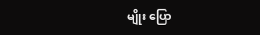မျိုး ပြော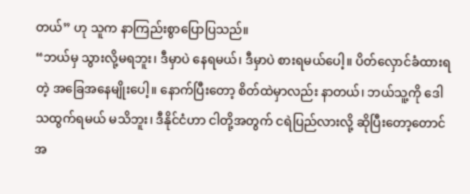တယ်” ဟု သူက နာကြည်းစွာပြောပြသည်။
“ဘယ်မှ သွားလို့မရဘူး၊ ဒီမှာပဲ နေရမယ်၊ ဒီမှာပဲ စားရမယ်ပေါ့။ ပိတ်လှောင်ခံထားရတဲ့ အခြေအနေမျိုးပေါ့။ နောက်ပြီးတော့ စိတ်ထဲမှာလည်း နာတယ်၊ ဘယ်သူ့ကို ဒေါသထွက်ရမယ် မသိဘူး၊ ဒီနိုင်ငံဟာ ငါတို့အတွက် ငရဲပြည်လားလို့ ဆိုပြီးတော့တောင် အ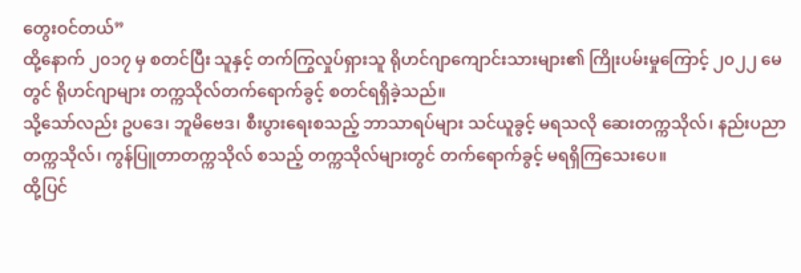တွေးဝင်တယ်”
ထို့နောက် ၂၀၁၇ မှ စတင်ပြီး သူနှင့် တက်ကြွလှုပ်ရှားသူ ရိုဟင်ဂျာကျောင်းသားများ၏ ကြိုးပမ်းမှုကြောင့် ၂၀၂၂ မေတွင် ရိုဟင်ဂျာများ တက္ကသိုလ်တက်ရောက်ခွင့် စတင်ရရှိခဲ့သည်။
သို့သော်လည်း ဥပဒေ၊ ဘူမိဗေဒ၊ စီးပွားရေးစသည့် ဘာသာရပ်များ သင်ယူခွင့် မရသလို ဆေးတက္ကသိုလ်၊ နည်းပညာတက္ကသိုလ်၊ ကွန်ပြူတာတက္ကသိုလ် စသည့် တက္ကသိုလ်များတွင် တက်ရောက်ခွင့် မရရှိကြသေးပေ။
ထို့ပြင်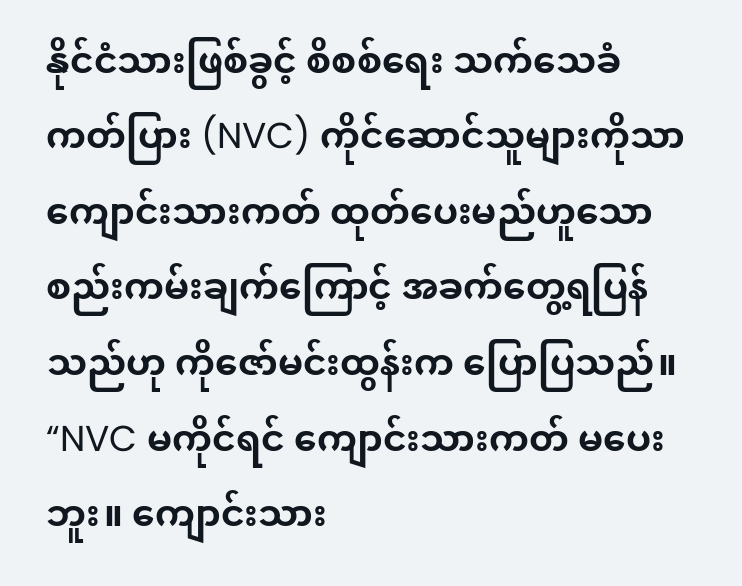နိုင်ငံသားဖြစ်ခွင့် စိစစ်ရေး သက်သေခံကတ်ပြား (NVC) ကိုင်ဆောင်သူများကိုသာ ကျောင်းသားကတ် ထုတ်ပေးမည်ဟူသော စည်းကမ်းချက်ကြောင့် အခက်တွေ့ရပြန်သည်ဟု ကိုဇော်မင်းထွန်းက ပြောပြသည်။
“NVC မကိုင်ရင် ကျောင်းသားကတ် မပေးဘူး။ ကျောင်းသား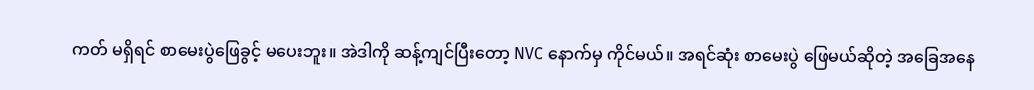ကတ် မရှိရင် စာမေးပွဲဖြေခွင့် မပေးဘူး။ အဲဒါကို ဆန့်ကျင်ပြီးတော့ NVC နောက်မှ ကိုင်မယ်။ အရင်ဆုံး စာမေးပွဲ ဖြေမယ်ဆိုတဲ့ အခြေအနေ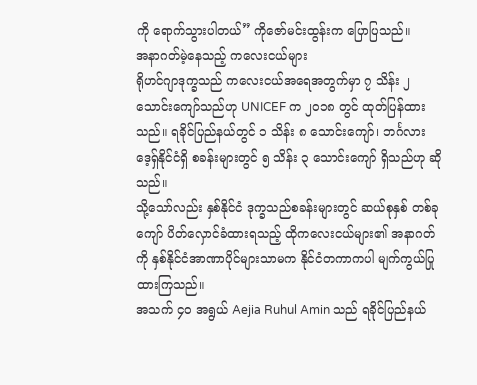ကို ရောက်သွားပါတယ်” ကိုဇော်မင်းထွန်းက ပြောပြသည်။
အနာဂတ်မဲ့နေသည့် ကလေးငယ်များ
ရိုဟင်ဂျာဒုက္ခသည် ကလေးငယ်အရေအတွက်မှာ ၇ သိန်း ၂ သောင်းကျော်သည်ဟု UNICEF က ၂၀၁၈ တွင် ထုတ်ပြန်ထားသည်။ ရခိုင်ပြည်နယ်တွင် ၁ သိန်း ၈ သောင်းကျော်၊ ဘင်္ဂလားဒေ့ရှ်နိုင်ငံရှိ စခန်းများတွင် ၅ သိန်း ၃ သောင်းကျော် ရှိသည်ဟု ဆိုသည်။
သို့သော်လည်း နှစ်နိုင်ငံ ဒုက္ခသည်စခန်းများတွင် ဆယ်စုနှစ် တစ်ခုကျော် ပိတ်လှောင်ခံထားရသည့် ထိုကလေးငယ်များ၏ အနာဂတ်ကို နှစ်နိုင်ငံအာဏာပိုင်များသာမက နိုင်ငံတကာကပါ မျက်ကွယ်ပြုထားကြသည်။
အသက် ၄၀ အရွယ် Aejia Ruhul Amin သည် ရခိုင်ပြည်နယ်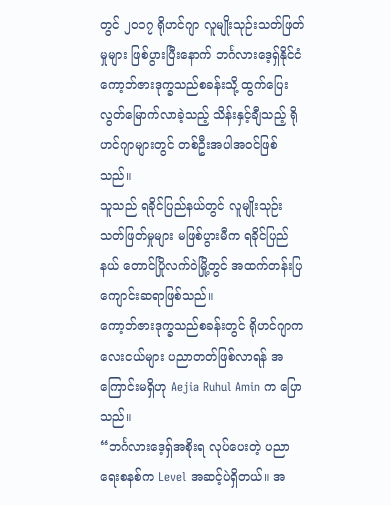တွင် ၂၀၁၇ ရိုဟင်ဂျာ လူမျိုးသုဉ်းသတ်ဖြတ်မှုများ ဖြစ်ပွားပြီးနောက် ဘင်္ဂလားဒေ့ရှ်နိုင်ငံ ကော့ဘ်ဇားဒုက္ခသည်စခန်းသို့ ထွက်ပြေး လွတ်မြောက်လာခဲ့သည့် သိန်းနှင့်ချီသည့် ရိုဟင်ဂျာများတွင် တစ်ဦးအပါအဝင်ဖြစ်သည်။
သူသည် ရခိုင်ပြည်နယ်တွင် လူမျိုးသုဉ်းသတ်ဖြတ်မှုများ မဖြစ်ပွားမီက ရခိုင်ပြည်နယ် တောင်ပြိုလက်ဝဲမြို့တွင် အထက်တန်းပြ ကျောင်းဆရာဖြစ်သည်။
ကော့ဘ်ဇားဒုက္ခသည်စခန်းတွင် ရိုဟင်ဂျာကလေးငယ်များ ပညာတတ်ဖြစ်လာရန် အကြောင်းမရှိဟု Aejia Ruhul Amin က ပြောသည်။
“ဘင်္ဂလားဒေ့ရှ်အစိုးရ လုပ်ပေးတဲ့ ပညာရေးစနစ်က Level အဆင့်ပဲရှိတယ်။ အ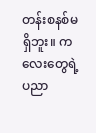တန်းစနစ်မရှိဘူး။ ကလေးတွေရဲ့ ပညာ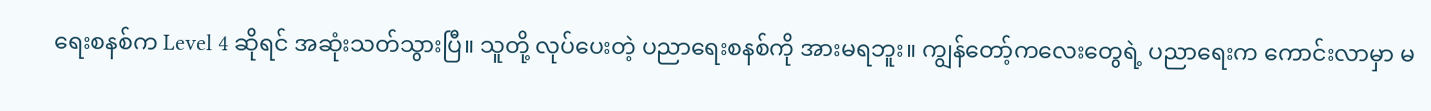ရေးစနစ်က Level 4 ဆိုရင် အဆုံးသတ်သွားပြီ။ သူတို့ လုပ်ပေးတဲ့ ပညာရေးစနစ်ကို အားမရဘူး။ ကျွန်တော့်ကလေးတွေရဲ့ ပညာရေးက ကောင်းလာမှာ မ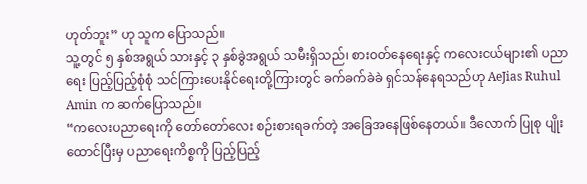ဟုတ်ဘူး” ဟု သူက ပြောသည်။
သူ့တွင် ၅ နှစ်အရွယ် သားနှင့် ၃ နှစ်ခွဲအရွယ် သမီးရှိသည်၊ စားဝတ်နေရေးနှင့် ကလေးငယ်များ၏ ပညာရေး ပြည့်ပြည့်စုံစုံ သင်ကြားပေးနိုင်ရေးတို့ကြားတွင် ခက်ခက်ခဲခဲ ရှင်သန်နေရသည်ဟု AeJias Ruhul Amin က ဆက်ပြောသည်။
“ကလေးပညာရေးကို တော်တော်လေး စဉ်းစားရခက်တဲ့ အခြေအနေဖြစ်နေတယ်။ ဒီလောက် ပြုစု ပျိုးထောင်ပြီးမှ ပညာရေးကိစ္စကို ပြည့်ပြည့်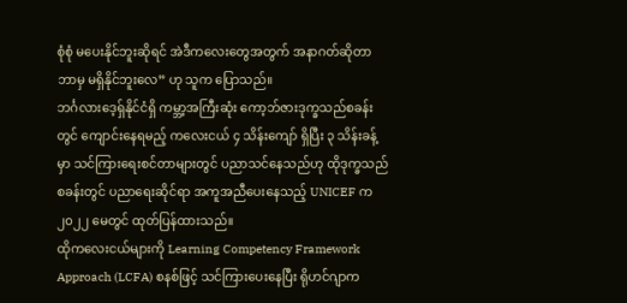စုံစုံ မပေးနိုင်ဘူးဆိုရင် အဲဒီကလေးတွေအတွက် အနာဂတ်ဆိုတာ ဘာမှ မရှိနိုင်ဘူးလေ” ဟု သူက ပြောသည်။
ဘင်္ဂလားဒေ့ရှ်နိုင်ငံရှိ ကမ္ဘာ့အကြီးဆုံး ကော့ဘ်ဇားဒုက္ခသည်စခန်းတွင် ကျောင်းနေရမည့် ကလေးငယ် ၄ သိန်းကျော် ရှိပြီး ၃ သိန်းခန့်မှာ သင်ကြားရေးစင်တာများတွင် ပညာသင်နေသည်ဟု ထိုဒုက္ခသည်စခန်းတွင် ပညာရေးဆိုင်ရာ အကူအညီပေးနေသည့် UNICEF က ၂၀၂၂ မေတွင် ထုတ်ပြန်ထားသည်။
ထိုကလေးငယ်များကို Learning Competency Framework Approach (LCFA) စနစ်ဖြင့် သင်ကြားပေးနေပြီး ရိုဟင်ဂျာက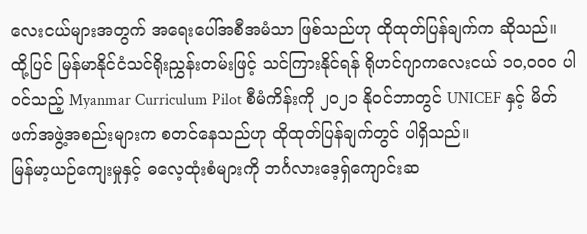လေးငယ်များအတွက် အရေးပေါ်အစီအမံသာ ဖြစ်သည်ဟု ထိုထုတ်ပြန်ချက်က ဆိုသည်။
ထို့ပြင် မြန်မာနိုင်ငံသင်ရိုးညွှန်းတမ်းဖြင့် သင်ကြားနိုင်ရန် ရိုဟင်ဂျာကလေးငယ် ၁၀,၀၀၀ ပါဝင်သည့် Myanmar Curriculum Pilot စီမံကိန်းကို ၂၀၂၁ နိုဝင်ဘာတွင် UNICEF နှင့် မိတ်ဖက်အဖွဲ့အစည်းများက စတင်နေသည်ဟု ထိုထုတ်ပြန်ချက်တွင် ပါရှိသည်။
မြန်မာ့ယဉ်ကျေးမှုနှင့် ဓလေ့ထုံးစံများကို ဘင်္ဂလားဒေ့ရှ်ကျောင်းဆ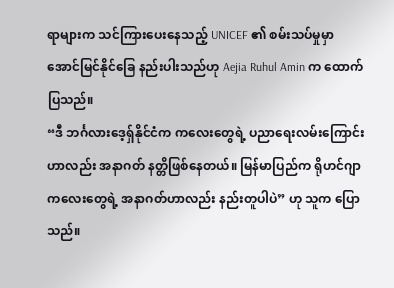ရာများက သင်ကြားပေးနေသည့် UNICEF ၏ စမ်းသပ်မှုမှာ အောင်မြင်နိုင်ခြေ နည်းပါးသည်ဟု Aejia Ruhul Amin က ထောက်ပြသည်။
“ဒီ ဘင်္ဂလားဒေ့ရှ်နိုင်ငံက ကလေးတွေရဲ့ ပညာရေးလမ်းကြောင်းဟာလည်း အနာဂတ် နတ္တိဖြစ်နေတယ်။ မြန်မာပြည်က ရိုဟင်ဂျာကလေးတွေရဲ့ အနာဂတ်ဟာလည်း နည်းတူပါပဲ” ဟု သူက ပြောသည်။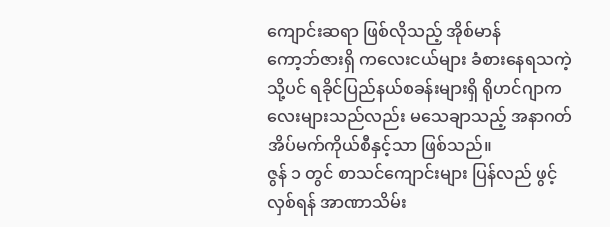ကျောင်းဆရာ ဖြစ်လိုသည့် အိုစ်မာန်
ကော့ဘ်ဇားရှိ ကလေးငယ်များ ခံစားနေရသကဲ့သို့ပင် ရခိုင်ပြည်နယ်စခန်းများရှိ ရိုဟင်ဂျာကလေးများသည်လည်း မသေချာသည့် အနာဂတ် အိပ်မက်ကိုယ်စီနှင့်သာ ဖြစ်သည်။
ဇွန် ၁ တွင် စာသင်ကျောင်းများ ပြန်လည် ဖွင့်လှစ်ရန် အာဏာသိမ်း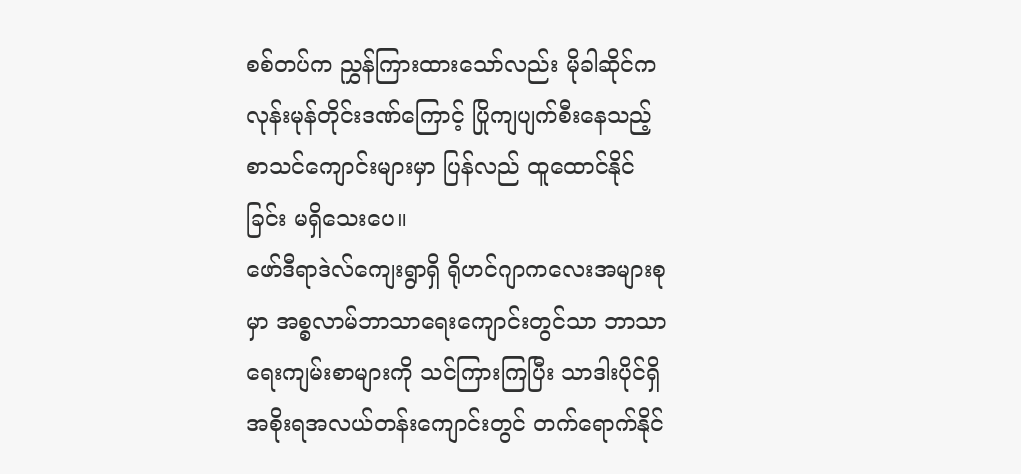စစ်တပ်က ညွှန်ကြားထားသော်လည်း မိုခါဆိုင်ကလုန်းမုန်တိုင်းဒဏ်ကြောင့် ပြိုကျပျက်စီးနေသည့် စာသင်ကျောင်းများမှာ ပြန်လည် ထူထောင်နိုင်ခြင်း မရှိသေးပေ။
ဖော်ဒီရာဒဲလ်ကျေးရွာရှိ ရိုဟင်ဂျာကလေးအများစုမှာ အစ္စလာမ်ဘာသာရေးကျောင်းတွင်သာ ဘာသာရေးကျမ်းစာများကို သင်ကြားကြပြီး သာဒါးပိုင်ရှိ အစိုးရအလယ်တန်းကျောင်းတွင် တက်ရောက်နိုင်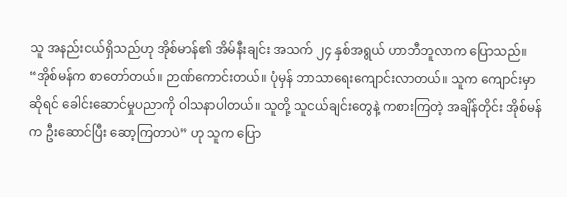သူ အနည်းငယ်ရှိသည်ဟု အိုစ်မာန်၏ အိမ်နီးချင်း အသက် ၂၄ နှစ်အရွယ် ဟာဘီဘူလာက ပြောသည်။
“အိုစ်မန်က စာတော်တယ်။ ဉာဏ်ကောင်းတယ်။ ပုံမှန် ဘာသာရေးကျောင်းလာတယ်။ သူက ကျောင်းမှာဆိုရင် ခေါင်းဆောင်မှုပညာကို ဝါသနာပါတယ်။ သူတို့ သူငယ်ချင်းတွေနဲ့ ကစားကြတဲ့ အချိန်တိုင်း အိုစ်မန်က ဦးဆောင်ပြီး ဆော့ကြတာပဲ” ဟု သူက ပြော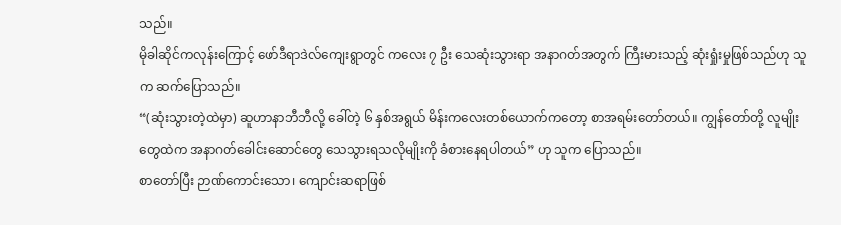သည်။
မိုခါဆိုင်ကလုန်းကြောင့် ဖော်ဒီရာဒဲလ်ကျေးရွာတွင် ကလေး ၇ ဦး သေဆုံးသွားရာ အနာဂတ်အတွက် ကြီးမားသည့် ဆုံးရှုံးမှုဖြစ်သည်ဟု သူက ဆက်ပြောသည်။
“(ဆုံးသွားတဲ့ထဲမှာ) ဆူဟာနာဘီဘီလို့ ခေါ်တဲ့ ၆ နှစ်အရွယ် မိန်းကလေးတစ်ယောက်ကတော့ စာအရမ်းတော်တယ်။ ကျွန်တော်တို့ လူမျိုးတွေထဲက အနာဂတ်ခေါင်းဆောင်တွေ သေသွားရသလိုမျိုးကို ခံစားနေရပါတယ်” ဟု သူက ပြောသည်။
စာတော်ပြီး ဉာဏ်ကောင်းသော၊ ကျောင်းဆရာဖြစ်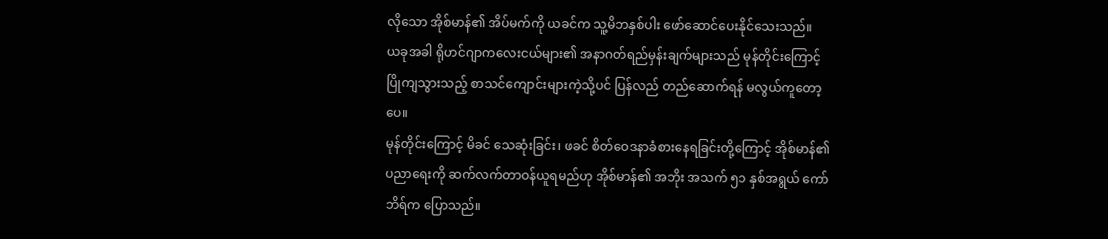လိုသော အိုစ်မာန်၏ အိပ်မက်ကို ယခင်က သူ့မိဘနှစ်ပါး ဖော်ဆောင်ပေးနိုင်သေးသည်။
ယခုအခါ ရိုဟင်ဂျာကလေးငယ်များ၏ အနာဂတ်ရည်မှန်းချက်များသည် မုန်တိုင်းကြောင့် ပြိုကျသွားသည့် စာသင်ကျောင်းများကဲ့သို့ပင် ပြန်လည် တည်ဆောက်ရန် မလွယ်ကူတော့ပေ။
မုန်တိုင်းကြောင့် မိခင် သေဆုံးခြင်း၊ ဖခင် စိတ်ဝေဒနာခံစားနေရခြင်းတို့ကြောင့် အိုစ်မာန်၏ ပညာရေးကို ဆက်လက်တာဝန်ယူရမည်ဟု အိုစ်မာန်၏ အဘိုး အသက် ၅၁ နှစ်အရွယ် ကော်ဘိရ်က ပြောသည်။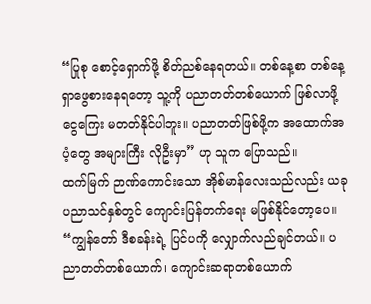“ပြုစု စောင့်ရှောက်ဖို့ စိတ်ညစ်နေရတယ်။ တစ်နေ့စာ တစ်နေ့ ရှာဖွေစားနေရတော့ သူ့ကို ပညာတတ်တစ်ယောက် ဖြစ်လာဖို့ ငွေကြေး မတတ်နိုင်ပါဘူး။ ပညာတတ်ဖြစ်ဖို့က အထောက်အပံ့တွေ အများကြီး လိုဦးမှာ” ဟု သူက ပြောသည်။
ထက်မြက် ဉာဏ်ကောင်းသော အိုစ်မာန်လေးသည်လည်း ယခုပညာသင်နှစ်တွင် ကျောင်းပြန်တက်ရေး မဖြစ်နိုင်တော့ပေ။
“ကျွန်တော် ဒီစခန်းရဲ့ ပြင်ပကို လျှောက်လည်ချင်တယ်။ ပညာတတ်တစ်ယောက်၊ ကျောင်းဆရာတစ်ယောက်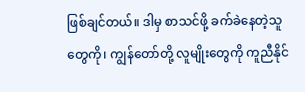ဖြစ်ချင်တယ်။ ဒါမှ စာသင်ဖို့ ခက်ခဲနေတဲ့သူတွေကို၊ ကျွန်တော်တို့ လူမျိုးတွေကို ကူညီနိုင်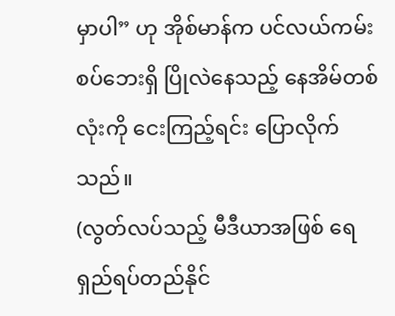မှာပါ” ဟု အိုစ်မာန်က ပင်လယ်ကမ်းစပ်ဘေးရှိ ပြိုလဲနေသည့် နေအိမ်တစ်လုံးကို ငေးကြည့်ရင်း ပြောလိုက်သည်။
(လွတ်လပ်သည့် မီဒီယာအဖြစ် ရေရှည်ရပ်တည်နိုင်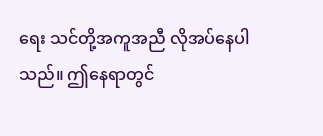ရေး သင်တို့အကူအညီ လိုအပ်နေပါသည်။ ဤနေရာတွင်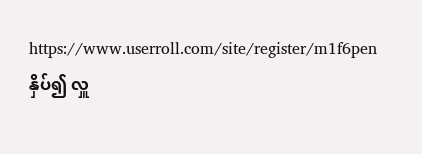https://www.userroll.com/site/register/m1f6pen နှိပ်၍ လှူ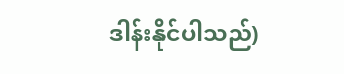ဒါန်းနိုင်ပါသည်)